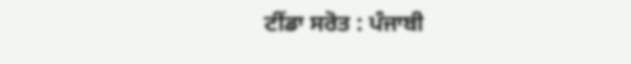ਟੀਂਡਾ ਸਰੋਤ : ਪੰਜਾਬੀ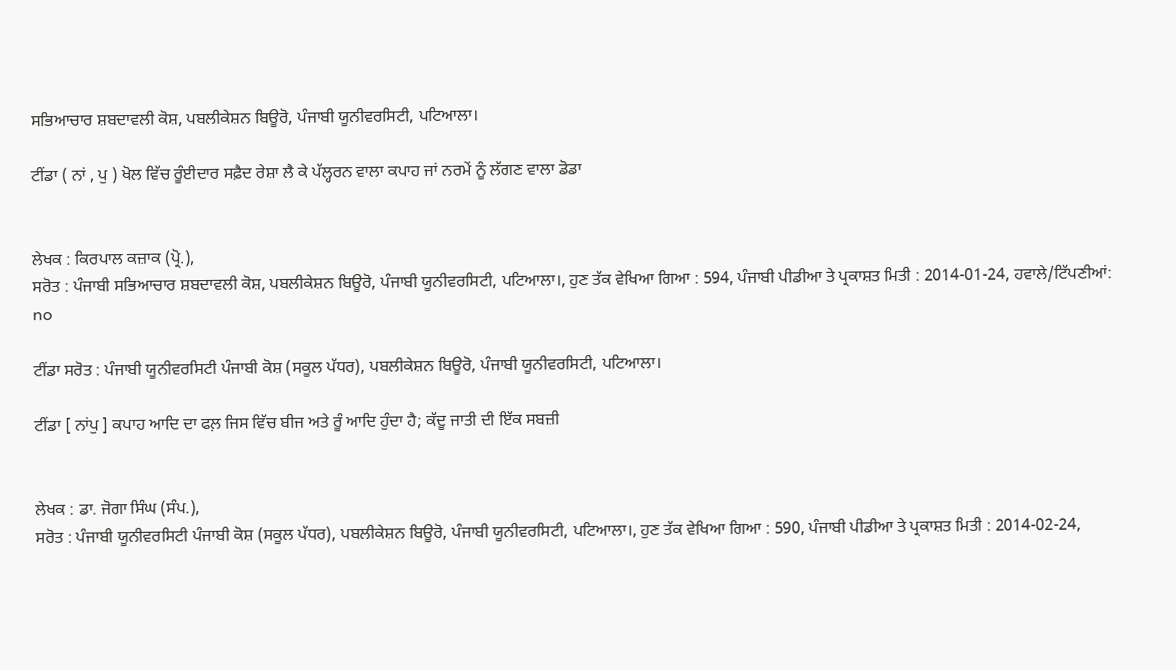ਸਭਿਆਚਾਰ ਸ਼ਬਦਾਵਲੀ ਕੋਸ਼, ਪਬਲੀਕੇਸ਼ਨ ਬਿਊਰੋ, ਪੰਜਾਬੀ ਯੂਨੀਵਰਸਿਟੀ, ਪਟਿਆਲਾ।

ਟੀਂਡਾ ( ਨਾਂ , ਪੁ ) ਖੋਲ ਵਿੱਚ ਰੂੰਈਦਾਰ ਸਫ਼ੈਦ ਰੇਸ਼ਾ ਲੈ ਕੇ ਪੱਲ੍ਹਰਨ ਵਾਲਾ ਕਪਾਹ ਜਾਂ ਨਰਮੇਂ ਨੂੰ ਲੱਗਣ ਵਾਲਾ ਡੋਡਾ


ਲੇਖਕ : ਕਿਰਪਾਲ ਕਜ਼ਾਕ (ਪ੍ਰੋ.),
ਸਰੋਤ : ਪੰਜਾਬੀ ਸਭਿਆਚਾਰ ਸ਼ਬਦਾਵਲੀ ਕੋਸ਼, ਪਬਲੀਕੇਸ਼ਨ ਬਿਊਰੋ, ਪੰਜਾਬੀ ਯੂਨੀਵਰਸਿਟੀ, ਪਟਿਆਲਾ।, ਹੁਣ ਤੱਕ ਵੇਖਿਆ ਗਿਆ : 594, ਪੰਜਾਬੀ ਪੀਡੀਆ ਤੇ ਪ੍ਰਕਾਸ਼ਤ ਮਿਤੀ : 2014-01-24, ਹਵਾਲੇ/ਟਿੱਪਣੀਆਂ: no

ਟੀਂਡਾ ਸਰੋਤ : ਪੰਜਾਬੀ ਯੂਨੀਵਰਸਿਟੀ ਪੰਜਾਬੀ ਕੋਸ਼ (ਸਕੂਲ ਪੱਧਰ), ਪਬਲੀਕੇਸ਼ਨ ਬਿਊਰੋ, ਪੰਜਾਬੀ ਯੂਨੀਵਰਸਿਟੀ, ਪਟਿਆਲਾ।

ਟੀਂਡਾ [ ਨਾਂਪੁ ] ਕਪਾਹ ਆਦਿ ਦਾ ਫਲ਼ ਜਿਸ ਵਿੱਚ ਬੀਜ ਅਤੇ ਰੂੰ ਆਦਿ ਹੁੰਦਾ ਹੈ; ਕੱਦੂ ਜਾਤੀ ਦੀ ਇੱਕ ਸਬਜ਼ੀ


ਲੇਖਕ : ਡਾ. ਜੋਗਾ ਸਿੰਘ (ਸੰਪ.),
ਸਰੋਤ : ਪੰਜਾਬੀ ਯੂਨੀਵਰਸਿਟੀ ਪੰਜਾਬੀ ਕੋਸ਼ (ਸਕੂਲ ਪੱਧਰ), ਪਬਲੀਕੇਸ਼ਨ ਬਿਊਰੋ, ਪੰਜਾਬੀ ਯੂਨੀਵਰਸਿਟੀ, ਪਟਿਆਲਾ।, ਹੁਣ ਤੱਕ ਵੇਖਿਆ ਗਿਆ : 590, ਪੰਜਾਬੀ ਪੀਡੀਆ ਤੇ ਪ੍ਰਕਾਸ਼ਤ ਮਿਤੀ : 2014-02-24,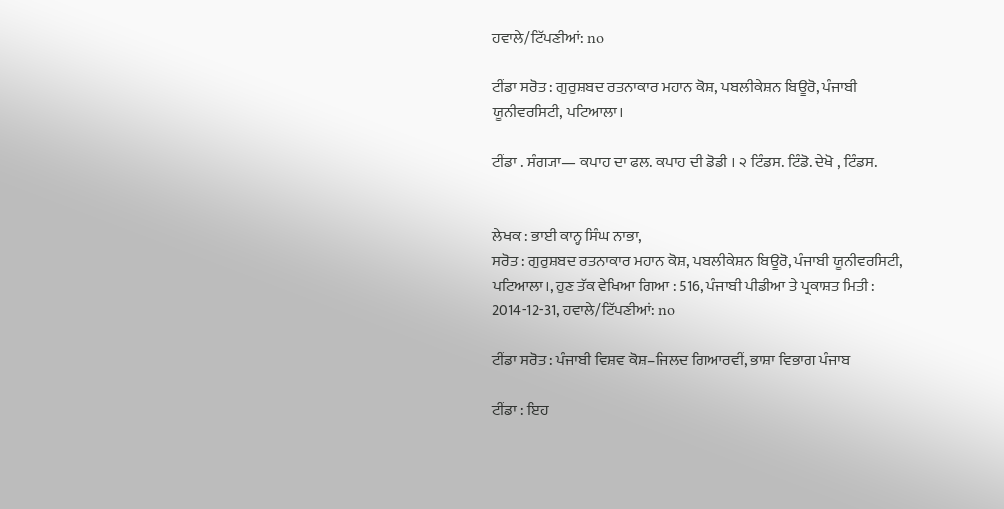ਹਵਾਲੇ/ਟਿੱਪਣੀਆਂ: no

ਟੀਂਡਾ ਸਰੋਤ : ਗੁਰੁਸ਼ਬਦ ਰਤਨਾਕਾਰ ਮਹਾਨ ਕੋਸ਼, ਪਬਲੀਕੇਸ਼ਨ ਬਿਊਰੋ, ਪੰਜਾਬੀ ਯੂਨੀਵਰਸਿਟੀ, ਪਟਿਆਲਾ।

ਟੀਂਡਾ . ਸੰਗ੍ਯਾ— ਕਪਾਹ ਦਾ ਫਲ. ਕਪਾਹ ਦੀ ਡੋਡੀ । ੨ ਟਿੰਡਸ. ਟਿੰਡੋ. ਦੇਖੋ , ਟਿੰਡਸ.


ਲੇਖਕ : ਭਾਈ ਕਾਨ੍ਹ ਸਿੰਘ ਨਾਭਾ,
ਸਰੋਤ : ਗੁਰੁਸ਼ਬਦ ਰਤਨਾਕਾਰ ਮਹਾਨ ਕੋਸ਼, ਪਬਲੀਕੇਸ਼ਨ ਬਿਊਰੋ, ਪੰਜਾਬੀ ਯੂਨੀਵਰਸਿਟੀ, ਪਟਿਆਲਾ।, ਹੁਣ ਤੱਕ ਵੇਖਿਆ ਗਿਆ : 516, ਪੰਜਾਬੀ ਪੀਡੀਆ ਤੇ ਪ੍ਰਕਾਸ਼ਤ ਮਿਤੀ : 2014-12-31, ਹਵਾਲੇ/ਟਿੱਪਣੀਆਂ: no

ਟੀਂਡਾ ਸਰੋਤ : ਪੰਜਾਬੀ ਵਿਸ਼ਵ ਕੋਸ਼–ਜਿਲਦ ਗਿਆਰਵੀਂ, ਭਾਸ਼ਾ ਵਿਭਾਗ ਪੰਜਾਬ

ਟੀਂਡਾ : ਇਹ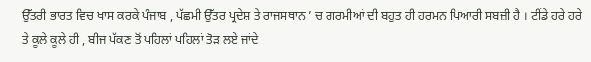ਉੱਤਰੀ ਭਾਰਤ ਵਿਚ ਖਾਸ ਕਰਕੇ ਪੰਜਾਬ , ਪੱਛਮੀ ਉੱਤਰ ਪ੍ਰਦੇਸ਼ ਤੇ ਰਾਜਸਥਾਨ ’ ਚ ਗਰਮੀਆਂ ਦੀ ਬਹੁਤ ਹੀ ਹਰਮਨ ਪਿਆਰੀ ਸਬਜ਼ੀ ਹੈ । ਟੀਂਡੇ ਹਰੇ ਹਰੇ ਤੇ ਕੂਲੇ ਕੂਲੇ ਹੀ , ਬੀਜ ਪੱਕਣ ਤੋਂ ਪਹਿਲਾਂ ਪਹਿਲਾਂ ਤੋੜ ਲਏ ਜਾਂਦੇ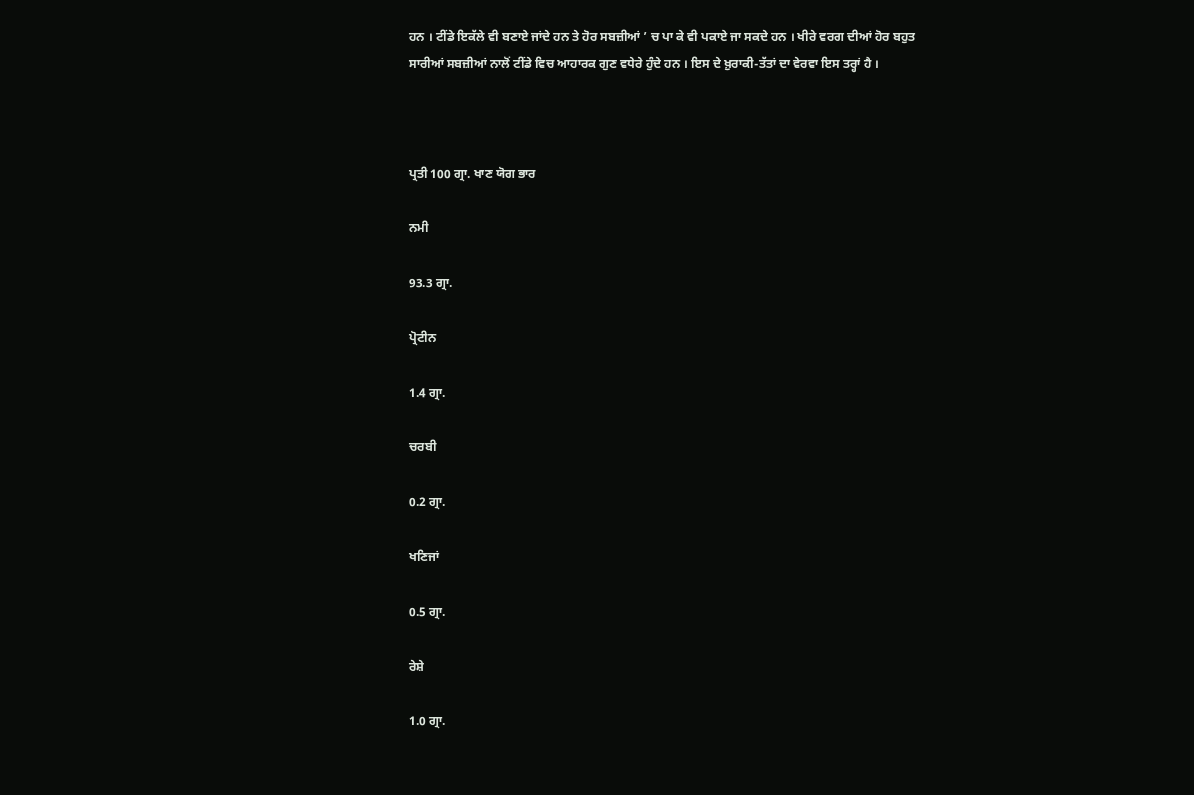ਹਨ । ਟੀਂਡੇ ਇਕੱਲੇ ਵੀ ਬਣਾਏ ਜਾਂਦੇ ਹਨ ਤੇ ਹੋਰ ਸਬਜ਼ੀਆਂ ’ ਚ ਪਾ ਕੇ ਵੀ ਪਕਾਏ ਜਾ ਸਕਦੇ ਹਨ । ਖੀਰੇ ਵਰਗ ਦੀਆਂ ਹੋਰ ਬਹੁਤ ਸਾਰੀਆਂ ਸਬਜ਼ੀਆਂ ਨਾਲੋਂ ਟੀਂਡੇ ਵਿਚ ਆਹਾਰਕ ਗੁਣ ਵਧੇਰੇ ਹੁੰਦੇ ਹਨ । ਇਸ ਦੇ ਖ਼ੁਰਾਕੀ-ਤੱਤਾਂ ਦਾ ਵੇਰਵਾ ਇਸ ਤਰ੍ਹਾਂ ਹੈ ।



ਪ੍ਰਤੀ 100 ਗ੍ਰਾ. ਖਾਣ ਯੋਗ ਭਾਰ

ਨਮੀ

93.3 ਗ੍ਰਾ.

ਪ੍ਰੋਟੀਨ

1.4 ਗ੍ਰਾ.

ਚਰਬੀ

0.2 ਗ੍ਰਾ.

ਖਣਿਜਾਂ

0.5 ਗ੍ਰਾ.

ਰੇਸ਼ੇ

1.0 ਗ੍ਰਾ.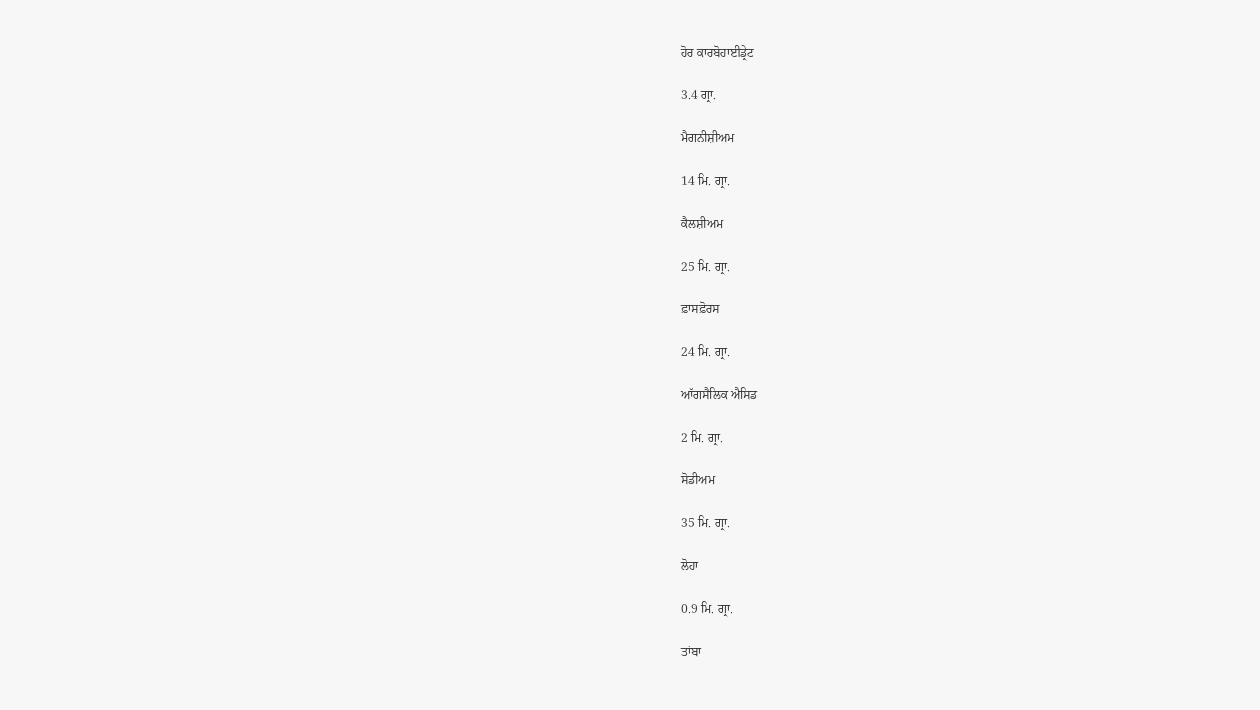ਹੋਰ ਕਾਰਬੋਹਾਈਡ੍ਰੇਟ

3.4 ਗ੍ਰਾ.

ਮੈਗਨੀਸ਼ੀਅਮ

14 ਮਿ. ਗ੍ਰਾ.

ਕੈਲਸ਼ੀਅਮ

25 ਮਿ. ਗ੍ਰਾ.

ਫ਼ਾਸਫ਼ੋਰਸ

24 ਮਿ. ਗ੍ਰਾ.

ਆੱਗਸੈਲਿਕ ਐਸਿਡ

2 ਮਿ. ਗ੍ਰਾ.

ਸੋਡੀਅਮ

35 ਮਿ. ਗ੍ਰਾ.

ਲੋਹਾ

0.9 ਮਿ. ਗ੍ਰਾ.

ਤਾਂਬਾ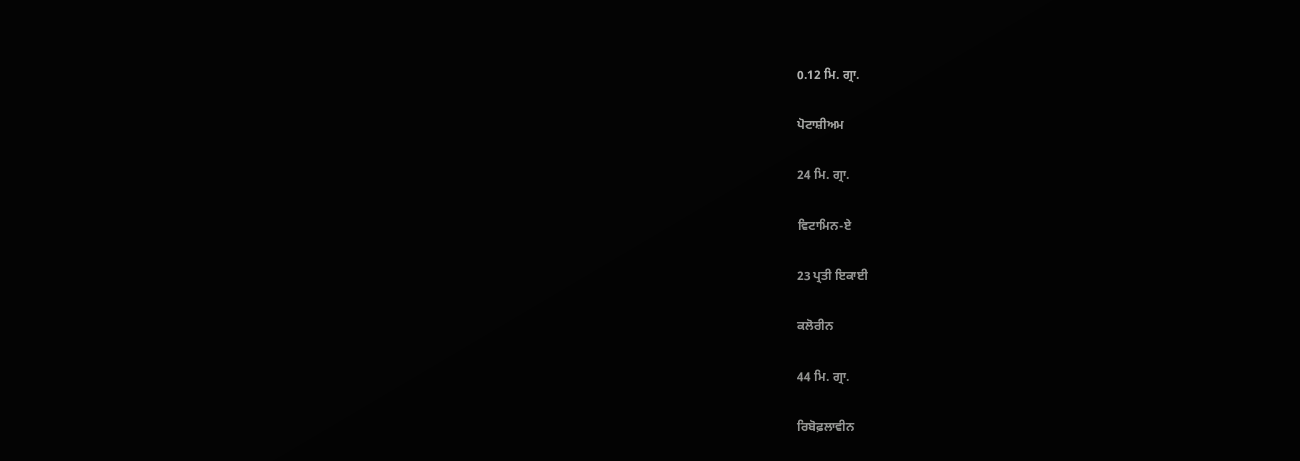0.12 ਮਿ. ਗ੍ਰਾ.

ਪੋਟਾਸ਼ੀਅਮ

24 ਮਿ. ਗ੍ਰਾ.

ਵਿਟਾਮਿਨ-ਏ

23 ਪ੍ਰਤੀ ਇਕਾਈ

ਕਲੋਰੀਨ

44 ਮਿ. ਗ੍ਰਾ.

ਰਿਬੋਫ਼ਲਾਵੀਨ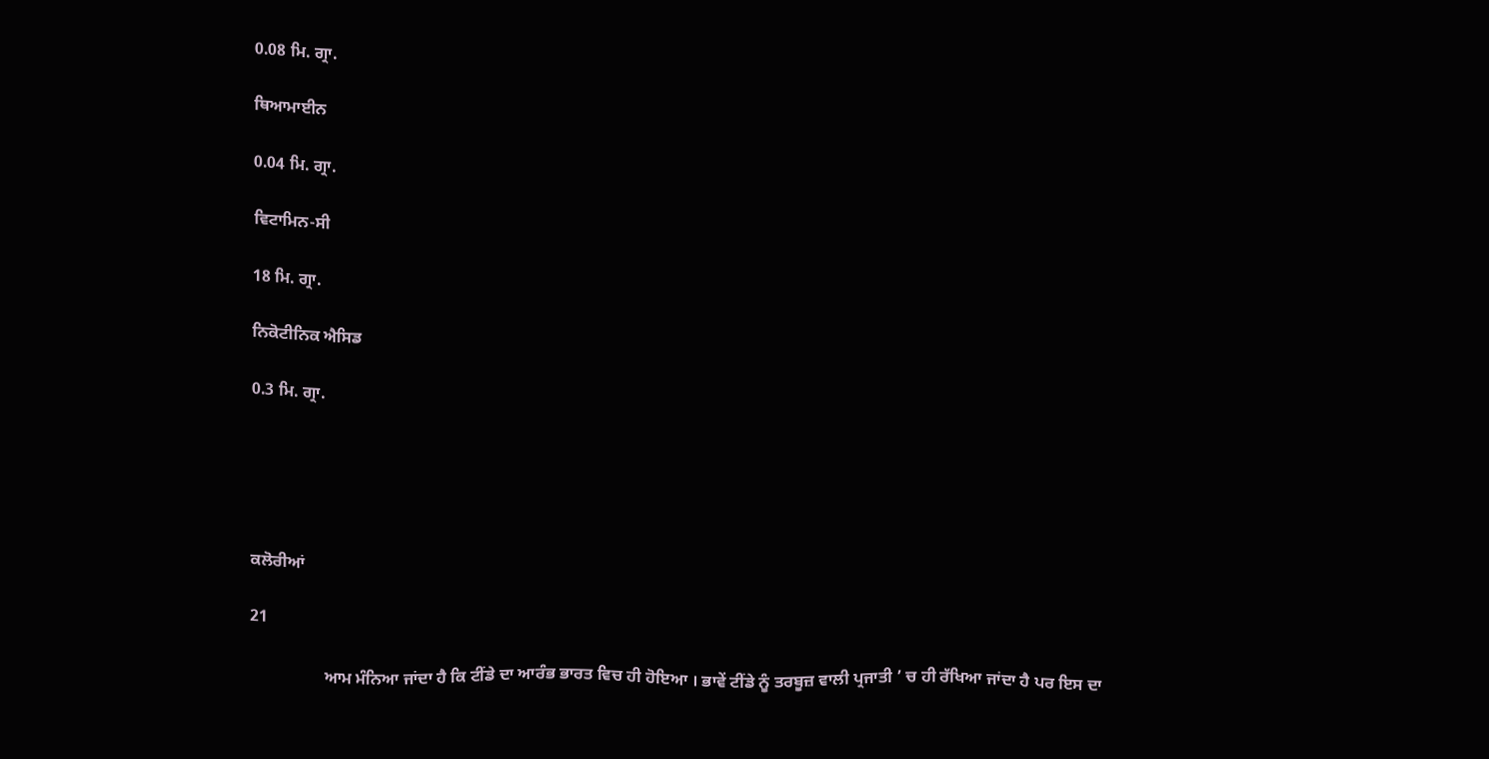0.08 ਮਿ. ਗ੍ਰਾ.

ਥਿਆਮਾਈਨ

0.04 ਮਿ. ਗ੍ਰਾ.

ਵਿਟਾਮਿਨ-ਸੀ

18 ਮਿ. ਗ੍ਰਾ.

ਨਿਕੋਟੀਨਿਕ ਐਸਿਡ

0.3 ਮਿ. ਗ੍ਰਾ.





ਕਲੋਰੀਆਂ

21

                  ਆਮ ਮੰਨਿਆ ਜਾਂਦਾ ਹੈ ਕਿ ਟੀਂਡੇ ਦਾ ਆਰੰਭ ਭਾਰਤ ਵਿਚ ਹੀ ਹੋਇਆ । ਭਾਵੇਂ ਟੀਂਡੇ ਨੂੰ ਤਰਬੂਜ਼ ਵਾਲੀ ਪ੍ਰਜਾਤੀ ’ ਚ ਹੀ ਰੱਖਿਆ ਜਾਂਦਾ ਹੈ ਪਰ ਇਸ ਦਾ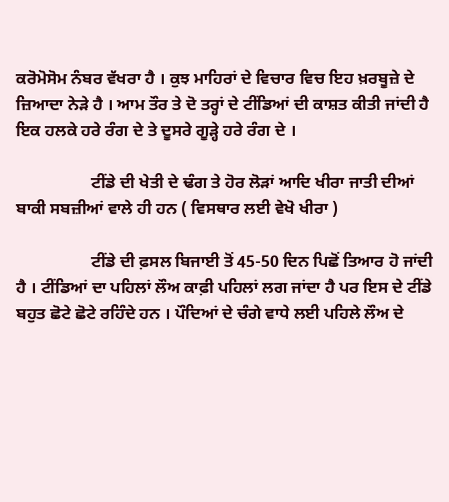ਕਰੋਮੋਸੋਮ ਨੰਬਰ ਵੱਖਰਾ ਹੈ । ਕੁਝ ਮਾਹਿਰਾਂ ਦੇ ਵਿਚਾਰ ਵਿਚ ਇਹ ਖ਼ਰਬੂਜ਼ੇ ਦੇ ਜ਼ਿਆਦਾ ਨੇੜੇ ਹੈ । ਆਮ ਤੌਰ ਤੇ ਦੋ ਤਰ੍ਹਾਂ ਦੇ ਟੀਂਡਿਆਂ ਦੀ ਕਾਸ਼ਤ ਕੀਤੀ ਜਾਂਦੀ ਹੈ ਇਕ ਹਲਕੇ ਹਰੇ ਰੰਗ ਦੇ ਤੇ ਦੂਸਰੇ ਗੂੜ੍ਹੇ ਹਰੇ ਰੰਗ ਦੇ ।

                  ਟੀਂਡੇ ਦੀ ਖੇਤੀ ਦੇ ਢੰਗ ਤੇ ਹੋਰ ਲੋੜਾਂ ਆਦਿ ਖੀਰਾ ਜਾਤੀ ਦੀਆਂ ਬਾਕੀ ਸਬਜ਼ੀਆਂ ਵਾਲੇ ਹੀ ਹਨ ( ਵਿਸਥਾਰ ਲਈ ਵੇਖੋ ਖੀਰਾ )

                  ਟੀਂਡੇ ਦੀ ਫ਼ਸਲ ਬਿਜਾਈ ਤੋਂ 45-50 ਦਿਨ ਪਿਛੋਂ ਤਿਆਰ ਹੋ ਜਾਂਦੀ ਹੈ । ਟੀਂਡਿਆਂ ਦਾ ਪਹਿਲਾਂ ਲੌਅ ਕਾਫ਼ੀ ਪਹਿਲਾਂ ਲਗ ਜਾਂਦਾ ਹੈ ਪਰ ਇਸ ਦੇ ਟੀਂਡੇ ਬਹੁਤ ਛੋਟੇ ਛੋਟੇ ਰਹਿੰਦੇ ਹਨ । ਪੌਦਿਆਂ ਦੇ ਚੰਗੇ ਵਾਧੇ ਲਈ ਪਹਿਲੇ ਲੌਅ ਦੇ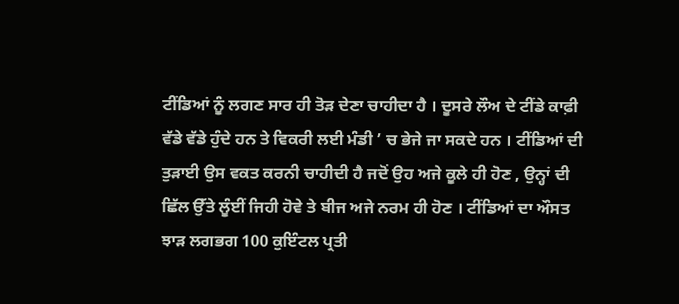ਟੀਂਡਿਆਂ ਨੂੰ ਲਗਣ ਸਾਰ ਹੀ ਤੋੜ ਦੇਣਾ ਚਾਹੀਦਾ ਹੈ । ਦੂਸਰੇ ਲੌਅ ਦੇ ਟੀਂਡੇ ਕਾਫ਼ੀ ਵੱਡੇ ਵੱਡੇ ਹੁੰਦੇ ਹਨ ਤੇ ਵਿਕਰੀ ਲਈ ਮੰਡੀ ’ ਚ ਭੇਜੇ ਜਾ ਸਕਦੇ ਹਨ । ਟੀਂਡਿਆਂ ਦੀ ਤੁੜਾਈ ਉਸ ਵਕਤ ਕਰਨੀ ਚਾਹੀਦੀ ਹੈ ਜਦੋਂ ਉਹ ਅਜੇ ਕੂਲੇ ਹੀ ਹੋਣ , ਉਨ੍ਹਾਂ ਦੀ ਛਿੱਲ ਉੱਤੇ ਲੂੰਈਂ ਜਿਹੀ ਹੋਵੇ ਤੇ ਬੀਜ ਅਜੇ ਨਰਮ ਹੀ ਹੋਣ । ਟੀਂਡਿਆਂ ਦਾ ਔਸਤ ਝਾੜ ਲਗਭਗ 100 ਕੁਇੰਟਲ ਪ੍ਰਤੀ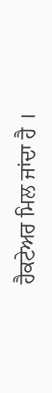ਹੈਕਟੇਅਰ ਮਿਲ ਜਾਂਦਾ ਹੈ ।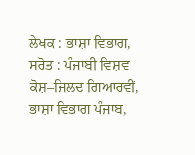ਲੇਖਕ : ਭਾਸ਼ਾ ਵਿਭਾਗ,
ਸਰੋਤ : ਪੰਜਾਬੀ ਵਿਸ਼ਵ ਕੋਸ਼–ਜਿਲਦ ਗਿਆਰਵੀਂ, ਭਾਸ਼ਾ ਵਿਭਾਗ ਪੰਜਾਬ,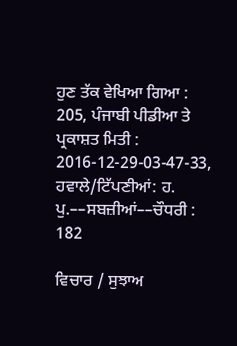ਹੁਣ ਤੱਕ ਵੇਖਿਆ ਗਿਆ : 205, ਪੰਜਾਬੀ ਪੀਡੀਆ ਤੇ ਪ੍ਰਕਾਸ਼ਤ ਮਿਤੀ : 2016-12-29-03-47-33, ਹਵਾਲੇ/ਟਿੱਪਣੀਆਂ: ਹ. ਪੁ.––ਸਬਜ਼ੀਆਂ––ਚੌਧਰੀ : 182

ਵਿਚਾਰ / ਸੁਝਾਅ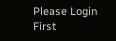Please Login First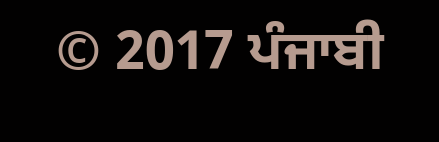© 2017 ਪੰਜਾਬੀ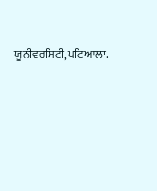ਯੂਨੀਵਰਸਿਟੀ,ਪਟਿਆਲਾ.